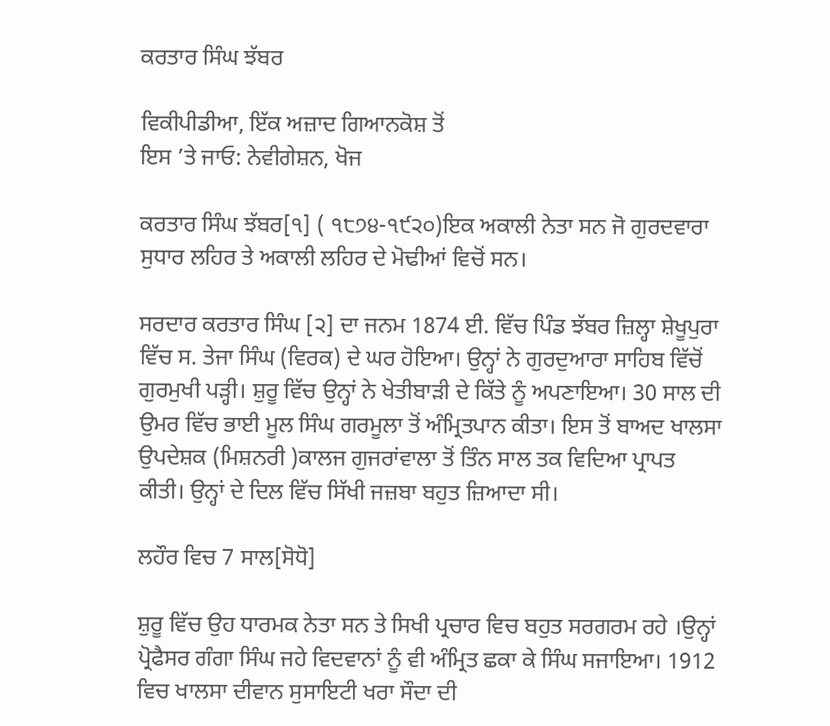ਕਰਤਾਰ ਸਿੰਘ ਝੱਬਰ

ਵਿਕੀਪੀਡੀਆ, ਇੱਕ ਅਜ਼ਾਦ ਗਿਆਨਕੋਸ਼ ਤੋਂ
ਇਸ ’ਤੇ ਜਾਓ: ਨੇਵੀਗੇਸ਼ਨ, ਖੋਜ

ਕਰਤਾਰ ਸਿੰਘ ਝੱਬਰ[੧] ( ੧੮੭੪-੧੯੨੦)ਇਕ ਅਕਾਲੀ ਨੇਤਾ ਸਨ ਜੋ ਗੁਰਦਵਾਰਾ ਸੁਧਾਰ ਲਹਿਰ ਤੇ ਅਕਾਲੀ ਲਹਿਰ ਦੇ ਮੋਢੀਆਂ ਵਿਚੋਂ ਸਨ।

ਸਰਦਾਰ ਕਰਤਾਰ ਸਿੰਘ [੨] ਦਾ ਜਨਮ 1874 ਈ. ਵਿੱਚ ਪਿੰਡ ਝੱਬਰ ਜ਼ਿਲ੍ਹਾ ਸ਼ੇਖੂਪੁਰਾ ਵਿੱਚ ਸ. ਤੇਜਾ ਸਿੰਘ (ਵਿਰਕ) ਦੇ ਘਰ ਹੋਇਆ। ਉਨ੍ਹਾਂ ਨੇ ਗੁਰਦੁਆਰਾ ਸਾਹਿਬ ਵਿੱਚੋਂ ਗੁਰਮੁਖੀ ਪੜ੍ਹੀ। ਸ਼ੁਰੂ ਵਿੱਚ ਉਨ੍ਹਾਂ ਨੇ ਖੇਤੀਬਾੜੀ ਦੇ ਕਿੱਤੇ ਨੂੰ ਅਪਣਾਇਆ। 30 ਸਾਲ ਦੀ ਉਮਰ ਵਿੱਚ ਭਾਈ ਮੂਲ ਸਿੰਘ ਗਰਮੂਲਾ ਤੋਂ ਅੰਮ੍ਰਿਤਪਾਨ ਕੀਤਾ। ਇਸ ਤੋਂ ਬਾਅਦ ਖਾਲਸਾ ਉਪਦੇਸ਼ਕ (ਮਿਸ਼ਨਰੀ )ਕਾਲਜ ਗੁਜਰਾਂਵਾਲਾ ਤੋਂ ਤਿੰਨ ਸਾਲ ਤਕ ਵਿਦਿਆ ਪ੍ਰਾਪਤ ਕੀਤੀ। ਉਨ੍ਹਾਂ ਦੇ ਦਿਲ ਵਿੱਚ ਸਿੱਖੀ ਜਜ਼ਬਾ ਬਹੁਤ ਜ਼ਿਆਦਾ ਸੀ।

ਲਹੌਰ ਵਿਚ 7 ਸਾਲ[ਸੋਧੋ]

ਸ਼ੁਰੂ ਵਿੱਚ ਉਹ ਧਾਰਮਕ ਨੇਤਾ ਸਨ ਤੇ ਸਿਖੀ ਪ੍ਰਚਾਰ ਵਿਚ ਬਹੁਤ ਸਰਗਰਮ ਰਹੇ ।ਉਨ੍ਹਾਂ ਪ੍ਰੋਫੈਸਰ ਗੰਗਾ ਸਿੰਘ ਜਹੇ ਵਿਦਵਾਨਾਂ ਨੂੰ ਵੀ ਅੰਮ੍ਰਿਤ ਛਕਾ ਕੇ ਸਿੰਘ ਸਜਾਇਆ। 1912 ਵਿਚ ਖਾਲਸਾ ਦੀਵਾਨ ਸੁਸਾਇਟੀ ਖਰਾ ਸੌਦਾ ਦੀ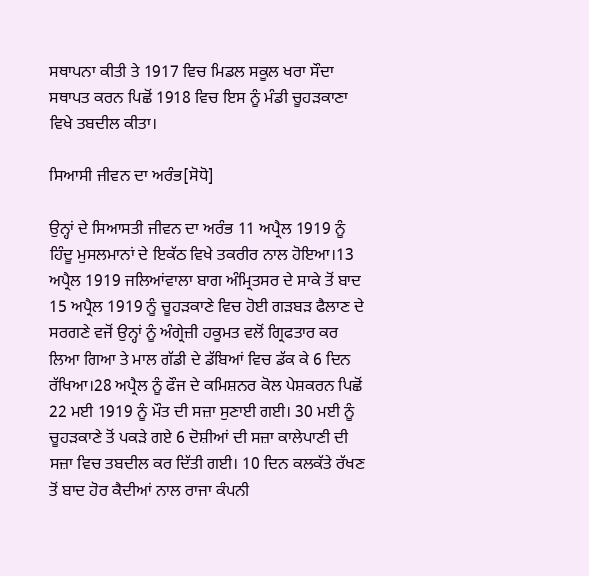ਸਥਾਪਨਾ ਕੀਤੀ ਤੇ 1917 ਵਿਚ ਮਿਡਲ ਸਕੂਲ ਖਰਾ ਸੌਦਾ ਸਥਾਪਤ ਕਰਨ ਪਿਛੋਂ 1918 ਵਿਚ ਇਸ ਨੂੰ ਮੰਡੀ ਚੂਹੜਕਾਣਾ ਵਿਖੇ ਤਬਦੀਲ ਕੀਤਾ।

ਸਿਆਸੀ ਜੀਵਨ ਦਾ ਅਰੰਭ[ਸੋਧੋ]

ਉਨ੍ਹਾਂ ਦੇ ਸਿਆਸਤੀ ਜੀਵਨ ਦਾ ਅਰੰਭ 11 ਅਪ੍ਰੈਲ 1919 ਨੂੰ ਹਿੰਦੂ ਮੁਸਲਮਾਨਾਂ ਦੇ ਇਕੱਠ ਵਿਖੇ ਤਕਰੀਰ ਨਾਲ ਹੋਇਆ।13 ਅਪ੍ਰੈਲ 1919 ਜਲਿਆਂਵਾਲਾ ਬਾਗ ਅੰਮ੍ਰਿਤਸਰ ਦੇ ਸਾਕੇ ਤੋਂ ਬਾਦ 15 ਅਪ੍ਰੈਲ 1919 ਨੂੰ ਚੂਹੜਕਾਣੇ ਵਿਚ ਹੋਈ ਗੜਬੜ ਫੈਲਾਣ ਦੇ ਸਰਗਣੇ ਵਜੋਂ ਉਨ੍ਹਾਂ ਨੂੰ ਅੰਗ੍ਰੇਜ਼ੀ ਹਕੂਮਤ ਵਲੋਂ ਗ੍ਰਿਫਤਾਰ ਕਰ ਲਿਆ ਗਿਆ ਤੇ ਮਾਲ ਗੱਡੀ ਦੇ ਡੱਬਿਆਂ ਵਿਚ ਡੱਕ ਕੇ 6 ਦਿਨ ਰੱਖਿਆ।28 ਅਪ੍ਰੈਲ ਨੂੰ ਫੌਜ ਦੇ ਕਮਿਸ਼ਨਰ ਕੋਲ ਪੇਸ਼ਕਰਨ ਪਿਛੋਂ 22 ਮਈ 1919 ਨੂੰ ਮੌਤ ਦੀ ਸਜ਼ਾ ਸੁਣਾਈ ਗਈ। 30 ਮਈ ਨੂੰ ਚੂਹੜਕਾਣੇ ਤੋਂ ਪਕੜੇ ਗਏ 6 ਦੋਸ਼ੀਆਂ ਦੀ ਸਜ਼ਾ ਕਾਲੇਪਾਣੀ ਦੀ ਸਜ਼ਾ ਵਿਚ ਤਬਦੀਲ ਕਰ ਦਿੱਤੀ ਗਈ। 10 ਦਿਨ ਕਲਕੱਤੇ ਰੱਖਣ ਤੋਂ ਬਾਦ ਹੋਰ ਕੈਦੀਆਂ ਨਾਲ ਰਾਜਾ ਕੰਪਨੀ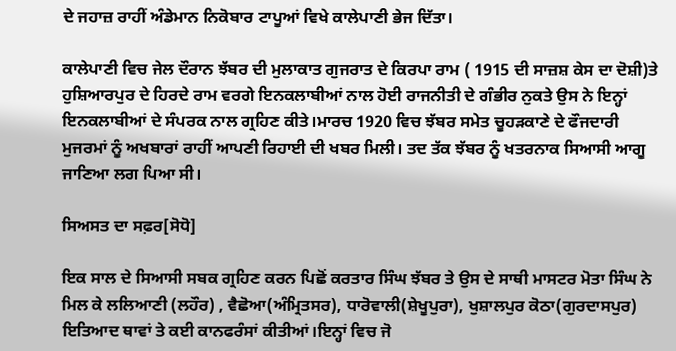ਦੇ ਜਹਾਜ਼ ਰਾਹੀਂ ਅੰਡੇਮਾਨ ਨਿਕੋਬਾਰ ਟਾਪੂਆਂ ਵਿਖੇ ਕਾਲੇਪਾਣੀ ਭੇਜ ਦਿੱਤਾ।

ਕਾਲੇਪਾਣੀ ਵਿਚ ਜੇਲ ਦੌਰਾਨ ਝੱਬਰ ਦੀ ਮੁਲਾਕਾਤ ਗੁਜਰਾਤ ਦੇ ਕਿਰਪਾ ਰਾਮ ( 1915 ਦੀ ਸਾਜ਼ਸ਼ ਕੇਸ ਦਾ ਦੋਸ਼ੀ)ਤੇ ਹੁਸ਼ਿਆਰਪੁਰ ਦੇ ਹਿਰਦੇ ਰਾਮ ਵਰਗੇ ਇਨਕਲਾਬੀਆਂ ਨਾਲ ਹੋਈ ਰਾਜਨੀਤੀ ਦੇ ਗੰਭੀਰ ਨੁਕਤੇ ਉਸ ਨੇ ਇਨ੍ਹਾਂ ਇਨਕਲਾਬੀਆਂ ਦੇ ਸੰਪਰਕ ਨਾਲ ਗ੍ਰਹਿਣ ਕੀਤੇ।ਮਾਰਚ 1920 ਵਿਚ ਝੱਬਰ ਸਮੇਤ ਚੂਹੜਕਾਣੇ ਦੇ ਫੌਜਦਾਰੀ ਮੁਜਰਮਾਂ ਨੂੰ ਅਖਬਾਰਾਂ ਰਾਹੀਂ ਆਪਣੀ ਰਿਹਾਈ ਦੀ ਖਬਰ ਮਿਲੀ। ਤਦ ਤੱਕ ਝੱਬਰ ਨੂੰ ਖਤਰਨਾਕ ਸਿਆਸੀ ਆਗੂ ਜਾਣਿਆ ਲਗ ਪਿਆ ਸੀ।

ਸਿਅਸਤ ਦਾ ਸਫ਼ਰ[ਸੋਧੋ]

ਇਕ ਸਾਲ ਦੇ ਸਿਆਸੀ ਸਬਕ ਗ੍ਰਹਿਣ ਕਰਨ ਪਿਛੋਂ ਕਰਤਾਰ ਸਿੰਘ ਝੱਬਰ ਤੇ ਉਸ ਦੇ ਸਾਥੀ ਮਾਸਟਰ ਮੋਤਾ ਸਿੰਘ ਨੇ ਮਿਲ ਕੇ ਲਲਿਆਣੀ (ਲਹੌਰ) , ਵੈਛੋਆ(ਅੰਮ੍ਰਿਤਸਰ), ਧਾਰੋਵਾਲੀ(ਸ਼ੇਖੂਪੁਰਾ), ਖੁਸ਼ਾਲਪੁਰ ਕੋਠਾ(ਗੁਰਦਾਸਪੁਰ) ਇਤਿਆਦ ਥਾਵਾਂ ਤੇ ਕਈ ਕਾਨਫਰੰਸਾਂ ਕੀਤੀਆਂ।ਇਨ੍ਹਾਂ ਵਿਚ ਜੋ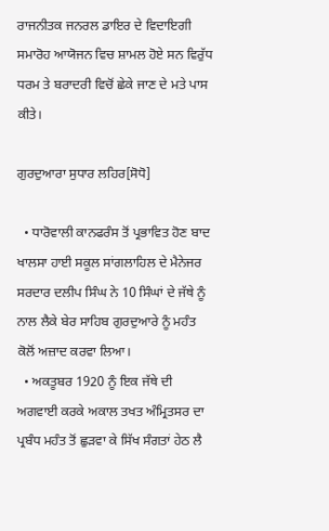ਰਾਜਨੀਤਕ ਜਨਰਲ ਡਾਇਰ ਦੇ ਵਿਦਾਇਗੀ ਸਮਾਰੋਹ ਆਯੋਜਨ ਵਿਚ ਸ਼ਾਮਲ ਹੋਏ ਸਨ ਵਿਰੁੱਧ ਧਰਮ ਤੇ ਬਰਾਦਰੀ ਵਿਚੋਂ ਛੇਕੇ ਜਾਣ ਦੇ ਮਤੇ ਪਾਸ ਕੀਤੇ।

ਗੁਰਦੁਆਰਾ ਸੁਧਾਰ ਲਹਿਰ[ਸੋਧੋ]

  • ਧਾਰੋਵਾਲੀ ਕਾਨਫਰੰਸ ਤੋਂ ਪ੍ਰਭਾਵਿਤ ਹੋਣ ਬਾਦ ਖਾਲਸਾ ਹਾਈ ਸਕੂਲ ਸਾਂਗਲਾਹਿਲ ਦੇ ਮੈਨੇਜਰ ਸਰਦਾਰ ਦਲੀਪ ਸਿੰਘ ਨੇ 10 ਸਿੰਘਾਂ ਦੇ ਜੱਥੇ ਨੂੰ ਨਾਲ ਲੈਕੇ ਬੇਰ ਸਾਹਿਬ ਗੁਰਦੁਆਰੇ ਨੂੰ ਮਹੰਤ ਕੋਲੋਂ ਅਜ਼ਾਦ ਕਰਵਾ ਲਿਆ।
  • ਅਕਤੂਬਰ 1920 ਨੂੰ ਇਕ ਜੱਥੇ ਦੀ ਅਗਵਾਈ ਕਰਕੇ ਅਕਾਲ ਤਖਤ ਅੰਮ੍ਰਿਤਸਰ ਦਾ ਪ੍ਰਬੰਧ ਮਹੰਤ ਤੋਂ ਛੁੜਵਾ ਕੇ ਸਿੱਖ ਸੰਗਤਾਂ ਹੇਠ ਲੈ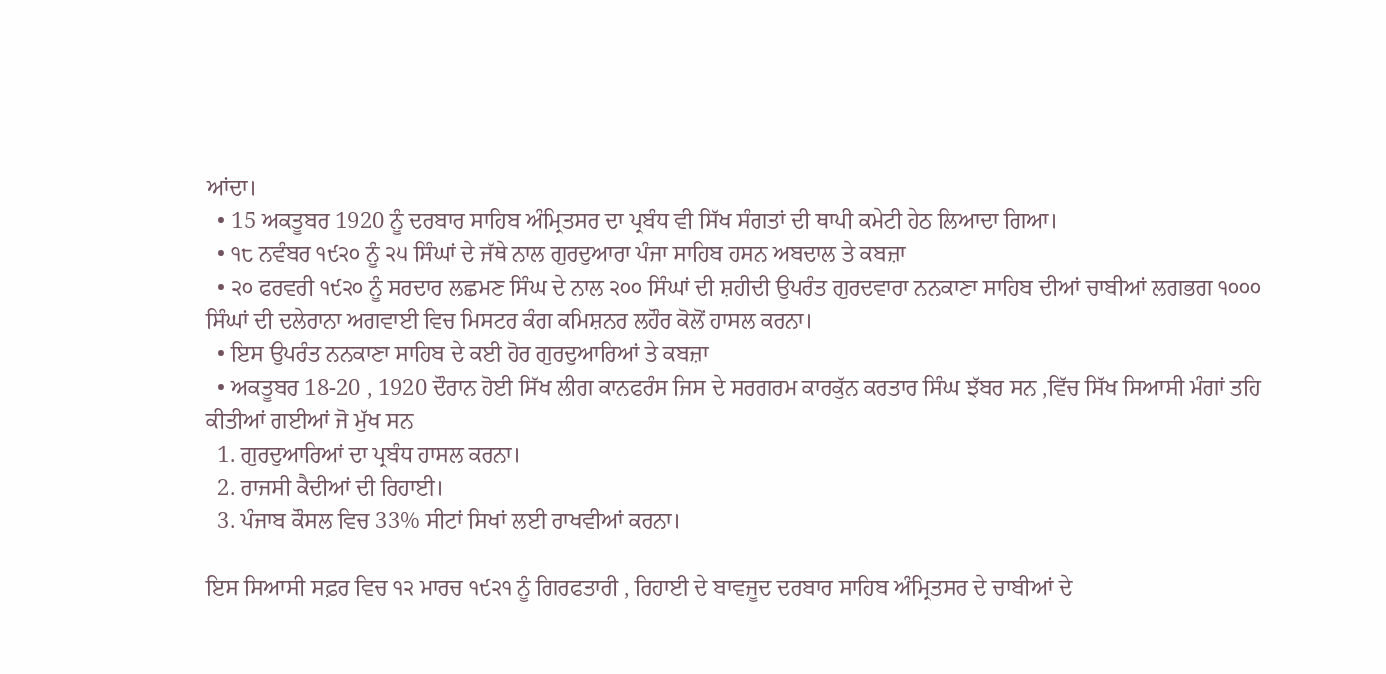ਆਂਦਾ।
  • 15 ਅਕਤੂਬਰ 1920 ਨੂੰ ਦਰਬਾਰ ਸਾਹਿਬ ਅੰਮ੍ਰਿਤਸਰ ਦਾ ਪ੍ਰਬੰਧ ਵੀ ਸਿੱਖ ਸੰਗਤਾਂ ਦੀ ਥਾਪੀ ਕਮੇਟੀ ਹੇਠ ਲਿਆਦਾ ਗਿਆ।
  • ੧੮ ਨਵੰਬਰ ੧੯੨੦ ਨੂੰ ੨੫ ਸਿੰਘਾਂ ਦੇ ਜੱਥੇ ਨਾਲ ਗੁਰਦੁਆਰਾ ਪੰਜਾ ਸਾਹਿਬ ਹਸਨ ਅਬਦਾਲ ਤੇ ਕਬਜ਼ਾ
  • ੨੦ ਫਰਵਰੀ ੧੯੨੦ ਨੂੰ ਸਰਦਾਰ ਲਛਮਣ ਸਿੰਘ ਦੇ ਨਾਲ ੨੦੦ ਸਿੰਘਾਂ ਦੀ ਸ਼ਹੀਦੀ ਉਪਰੰਤ ਗੁਰਦਵਾਰਾ ਨਨਕਾਣਾ ਸਾਹਿਬ ਦੀਆਂ ਚਾਬੀਆਂ ਲਗਭਗ ੧੦੦੦ ਸਿੰਘਾਂ ਦੀ ਦਲੇਰਾਨਾ ਅਗਵਾਈ ਵਿਚ ਮਿਸਟਰ ਕੰਗ ਕਮਿਸ਼ਨਰ ਲਹੌਰ ਕੋਲੋਂ ਹਾਸਲ ਕਰਨਾ।
  • ਇਸ ਉਪਰੰਤ ਨਨਕਾਣਾ ਸਾਹਿਬ ਦੇ ਕਈ ਹੋਰ ਗੁਰਦੁਆਰਿਆਂ ਤੇ ਕਬਜ਼ਾ
  • ਅਕਤੂਬਰ 18-20 , 1920 ਦੌਰਾਨ ਹੋਈ ਸਿੱਖ ਲੀਗ ਕਾਨਫਰੰਸ ਜਿਸ ਦੇ ਸਰਗਰਮ ਕਾਰਕੁੱਨ ਕਰਤਾਰ ਸਿੰਘ ਝੱਬਰ ਸਨ ,ਵਿੱਚ ਸਿੱਖ ਸਿਆਸੀ ਮੰਗਾਂ ਤਹਿ ਕੀਤੀਆਂ ਗਈਆਂ ਜੋ ਮੁੱਖ ਸਨ
  1. ਗੁਰਦੁਆਰਿਆਂ ਦਾ ਪ੍ਰਬੰਧ ਹਾਸਲ ਕਰਨਾ।
  2. ਰਾਜਸੀ ਕੈਦੀਆਂ ਦੀ ਰਿਹਾਈ।
  3. ਪੰਜਾਬ ਕੌਸਲ ਵਿਚ 33% ਸੀਟਾਂ ਸਿਖਾਂ ਲਈ ਰਾਖਵੀਆਂ ਕਰਨਾ।

ਇਸ ਸਿਆਸੀ ਸਫ਼ਰ ਵਿਚ ੧੨ ਮਾਰਚ ੧੯੨੧ ਨੂੰ ਗਿਰਫਤਾਰੀ , ਰਿਹਾਈ ਦੇ ਬਾਵਜੂਦ ਦਰਬਾਰ ਸਾਹਿਬ ਅੰਮ੍ਰਿਤਸਰ ਦੇ ਚਾਬੀਆਂ ਦੇ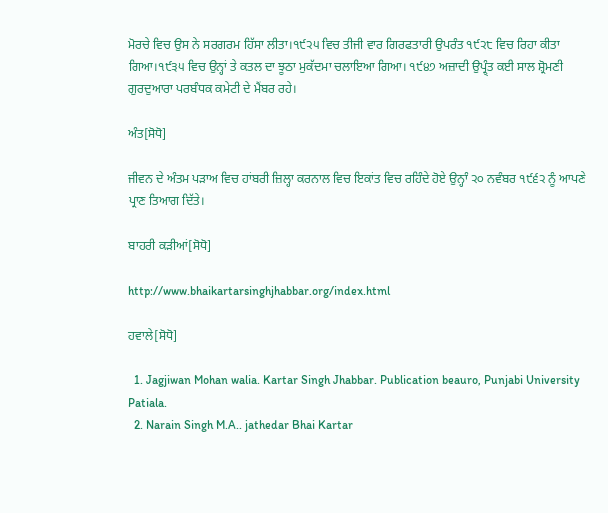ਮੋਰਚੇ ਵਿਚ ਉਸ ਨੇ ਸਰਗਰਮ ਹਿੱਸਾ ਲੀਤਾ।੧੯੨੫ ਵਿਚ ਤੀਜੀ ਵਾਰ ਗਿਰਫਤਾਰੀ ਉਪਰੰਤ ੧੯੨੮ ਵਿਚ ਰਿਹਾ ਕੀਤਾ ਗਿਆ।੧੯੩੫ ਵਿਚ ਉਨ੍ਹਾਂ ਤੇ ਕਤਲ ਦਾ ਝੂਠਾ ਮੁਕੱਦਮਾ ਚਲਾਇਆ ਗਿਆ। ੧੯੪੭ ਅਜ਼ਾਦੀ ਉਪ੍ਰ੍ੰਤ ਕਈ ਸਾਲ ਸ਼੍ਰੋਮਣੀ ਗੁਰਦੁਆਰਾ ਪਰਬੰਧਕ ਕਮੇਟੀ ਦੇ ਮੈਂਬਰ ਰਹੇ।

ਅੰਤ[ਸੋਧੋ]

ਜੀਵਨ ਦੇ ਅੰਤਮ ਪੜਾਅ ਵਿਚ ਹਾਂਬਰੀ ਜ਼ਿਲ੍ਹਾ ਕਰਨਾਲ ਵਿਚ ਇਕਾਂਤ ਵਿਚ ਰਹਿੰਦੇ ਹੋਏ ਉਨ੍ਹਾੰ ੨੦ ਨਵੰਬਰ ੧੯੬੨ ਨੂੰ ਆਪਣੇ ਪ੍ਰਾਣ ਤਿਆਗ ਦਿੱਤੇ।

ਬਾਹਰੀ ਕੜੀਆਂ[ਸੋਧੋ]

http://www.bhaikartarsinghjhabbar.org/index.html

ਹਵਾਲੇ[ਸੋਧੋ]

  1. Jagjiwan Mohan walia. Kartar Singh Jhabbar. Publication beauro, Punjabi University Patiala.
  2. Narain Singh M.A.. jathedar Bhai Kartar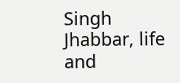Singh Jhabbar, life and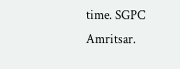time. SGPC Amritsar.